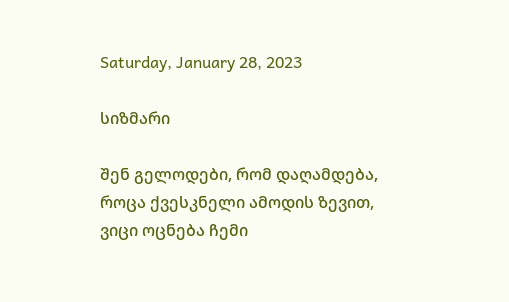Saturday, January 28, 2023

სიზმარი

შენ გელოდები, რომ დაღამდება,
როცა ქვესკნელი ამოდის ზევით,
ვიცი ოცნება ჩემი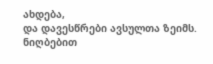ახდება,
და დავესწრები ავსულთა ზეიმს.
ნიღბებით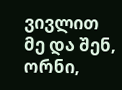ვივლით მე და შენ, ორნი,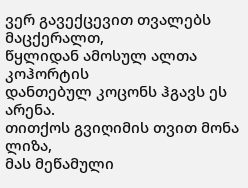ვერ გავექცევით თვალებს მაცქერალთ,
წყლიდან ამოსულ ალთა კოჰორტის
დანთებულ კოცონს ჰგავს ეს არენა.
თითქოს გვიღიმის თვით მონა ლიზა,
მას მეწამული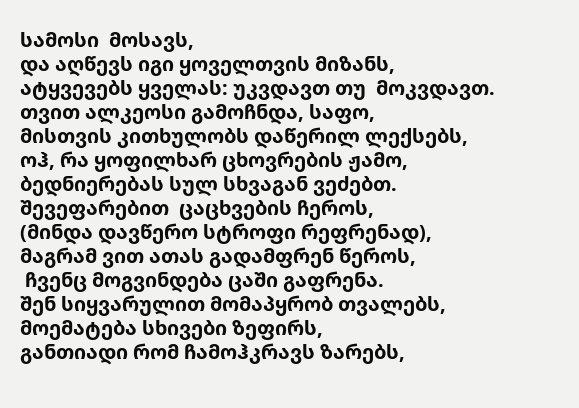სამოსი  მოსავს,
და აღწევს იგი ყოველთვის მიზანს,
ატყვევებს ყველას: უკვდავთ თუ  მოკვდავთ.
თვით ალკეოსი გამოჩნდა, საფო,
მისთვის კითხულობს დაწერილ ლექსებს,
ოჰ, რა ყოფილხარ ცხოვრების ჟამო,
ბედნიერებას სულ სხვაგან ვეძებთ.
შევეფარებით  ცაცხვების ჩეროს,
(მინდა დავწერო სტროფი რეფრენად),
მაგრამ ვით ათას გადამფრენ წეროს,
 ჩვენც მოგვინდება ცაში გაფრენა.
შენ სიყვარულით მომაპყრობ თვალებს,
მოემატება სხივები ზეფირს,
განთიადი რომ ჩამოჰკრავს ზარებს,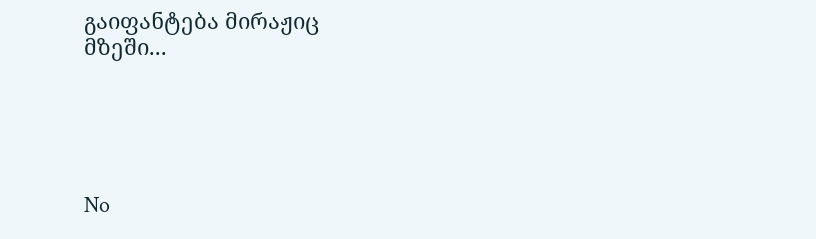გაიფანტება მირაჟიც  მზეში...





No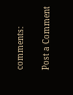comments:

Post a Comment